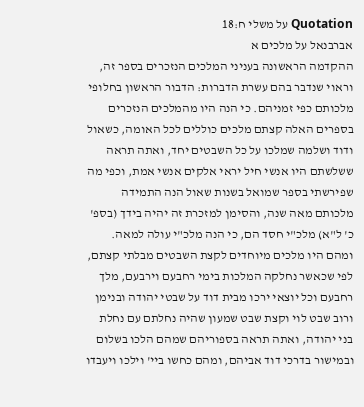Quotation על משלי ח:18
אברבנאל על מלכים א
ההקדמה הראשונה בעניני המלכים הנזכרים בספר זה, וראוי שנדבר בהם עשרת הדברות: הדבור הראשון בחלופי מלכותם כפי זמניהם. כי הנה היו מהמלכים הנזכרים בספרים האלה קצתם מלכים כוללים לכל האומה, כשאול ודוד ושלמה שמלכו על כל השבטים יחד, ואתה תראה ששלשתם היו אנשי חיל יראי אלקים אנשי אמת, וכפי מה שפירשתי בספר שמואל בשנות שאול הנה התמידה מלכותם מאה שנה, והסימן למזכרת זה יהיה בידך (בספ' כ' ל"א) מלכ"י חסד הם, כי הנה מלכ"י עולה למאה. ומהם היו מלכים מיוחדים לקצת השבטים מבלתי קצתם, לפי שכאשר נחלקה המלכות בימי רחבעם וירבעם, מלך רחבעם וכל יוצאי ירכו מבית דוד על שבטי יהודה ובנימן ורוב שבט לוי וקצת שבט שמעון שהיה נחלתם עם נחלת בני יהודה, ואתה תראה בספוריהם שמהם הלכו בשלום ובמישור בדרכי דוד אביהם, ומהם כחשו ביי' וילכו ויעבדו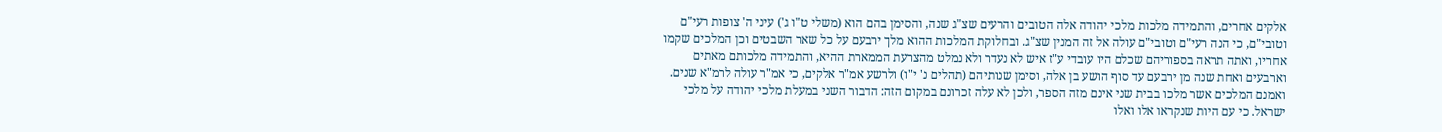אלקים אחרים, והתמידה מלכות מלכי יהודה אלה הטובים והרעים שצ"ג שנה, והסימן בהם הוא (משלי ט"ו ג') עיני ה' צופות רעי"ם וטובי"ם, כי הנה רעי"ם וטובי"ם עולה אל זה המנין שצ"ג. ובחלוקת המלכות ההוא מלך ירבעם על כל שאר השבטים וכן המלכים שקמו אחריו, ואתה תראה בספוריהם שכלם היו עובדי ע"ז איש לא נעדר ולא נמלט מהצרעת הממארת ההיא, והתמידה מלכותם מאתים וארבעים ואחת שנה מן ירבעם עד סוף הושע בן אלה, וסימן שנותיהם (תהלים נ' י"ו) ולרשע אמ"ר אלקים, כי אמ"ר עולה לרמ"א שנים. ואמנם המלכים אשר מלכו בבית שני אינם מזה הספר, ולכן לא עלה זכרונם במקום הזה: הדבור השני במעלת מלכי יהודה על מלכי ישראל. כי עם היות שנקראו אלו ואלו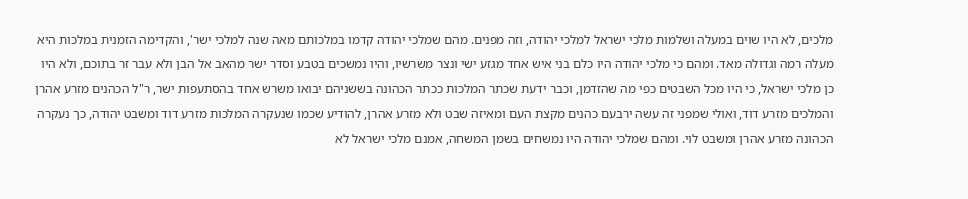מלכים, לא היו שוים במעלה ושלמות מלכי ישראל למלכי יהודה, וזה מפנים. מהם שמלכי יהודה קדמו במלכותם מאה שנה למלכי ישר', והקדימה הזמנית במלכות היא מעלה רמה וגדולה מאד. ומהם כי מלכי יהודה היו כלם בני איש אחד מגזע ישי ונצר משרשיו, והיו נמשכים בטבע וסדר ישר מהאב אל הבן ולא עבר זר בתוכם, ולא היו כן מלכי ישראל, כי היו מכל השבטים כפי מה שהזדמן, וכבר ידעת שכתר המלכות ככתר הכהונה בששניהם יבואו משרש אחד בהסתעפות ישר, ר"ל הכהנים מזרע אהרן והמלכים מזרע דוד, ואולי שמפני זה עשה ירבעם כהנים מקצת העם ומאיזה שבט ולא מזרע אהרן, להודיע שכמו שנעקרה המלכות מזרע דוד ומשבט יהודה, כך נעקרה הכהונה מזרע אהרן ומשבט לוי. ומהם שמלכי יהודה היו נמשחים בשמן המשחה, אמנם מלכי ישראל לא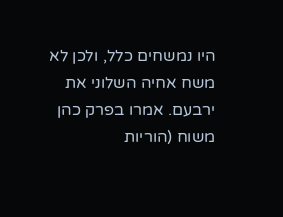היו נמשחים כלל, ולכן לא משח אחיה השלוני את ירבעם. אמרו בפרק כהן משוח (הוריות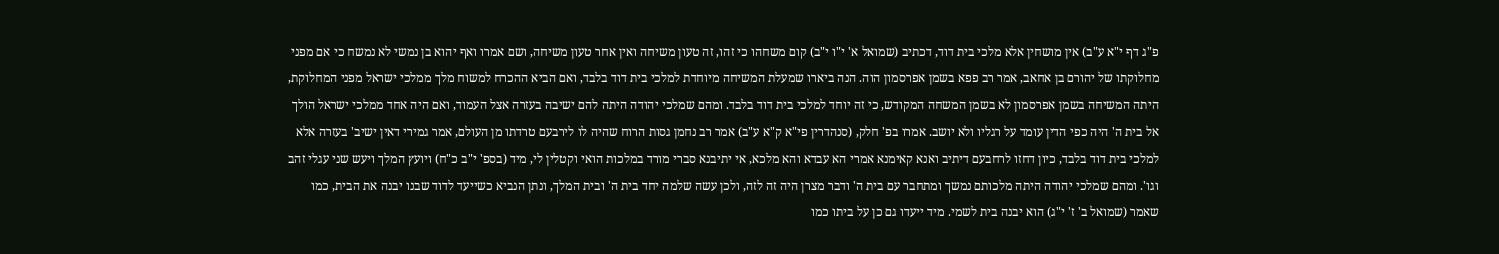פ"ג דף י"א ע"ב) אין מושחין אלא מלכי בית דוד, דכתיב (שמואל א' י"ו י"ב) קום משחהו כי זהו, זה טעון משיחה ואין אחר טעון משיחה, ושם אמרו ואף יהוא בן נמשי לא נמשח כי אם מפני מחלוקתו של יהורם בן אחאב, אמר רב פפא בשמן אפרסמון הוה. הנה ביארו שמעלת המשיחה מיוחדת למלכי בית דוד בלבד, ואם הביא ההכרח למשוח מלך ממלכי ישראל מפני המחלוקת, היתה המשיחה בשמן אפרסמון לא בשמן המשחה המקודש, כי זה יוחד למלכי בית דוד בלבד. ומהם שמלכי יהודה היתה להם ישיבה בעזרה אצל העמוד, ואם היה אחד ממלכי ישראל הולך אל בית ה' היה כפי הדין עומד על רגליו ולא יושב. אמרו בפ' חלק, (סנהדרין פי"א ק"א ע"ב) אמר רב נחמן גסות הרוח שהיה לו לירבעם טרדתו מן העולם, אמר גמירי דאין ישיב' בעזרה אלא למלכי בית דוד בלבד, כיון דחזו לרחבעם דיתיב ואנא קאימנא אמרי הא עבדא והא מלכא, אי יתיבנא סברי מורד במלכות הואי וקטלין לי, מיד (בספ' י"ב כ"ח) ויועץ המלך ויעש שני עגלי זהב וגו'. ומהם שמלכי יהודה היתה מלכותם נמשך ומתחבר עם בית ה' ודבר מצרן היה זה לזה, ולכן עשה שלמה יחד בית ה' ובית המלך, ונתן הנביא כשייעד לדוד שבנו יבנה את הבית, כמו שאמר (שמואל ב' ז' י"ג) הוא יבנה בית לשמי. מיד ייעדו גם כן על ביתו כמו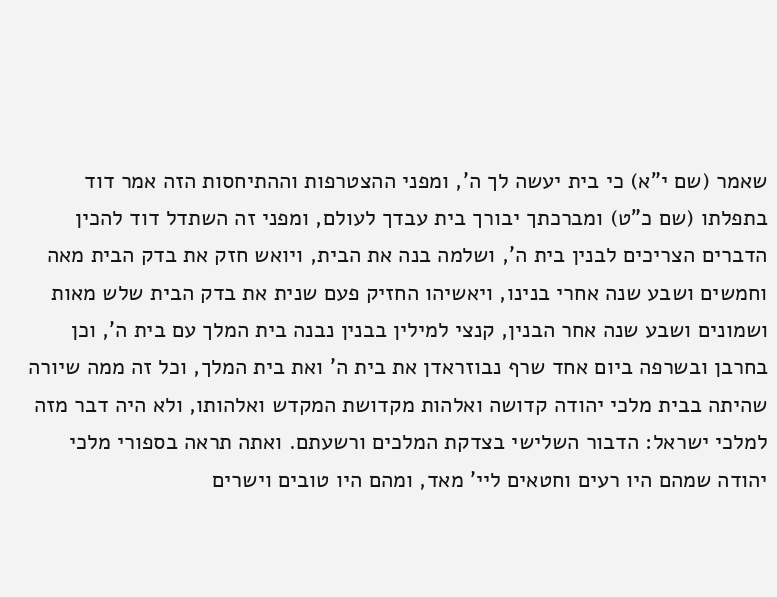שאמר (שם י"א) כי בית יעשה לך ה', ומפני ההצטרפות וההתיחסות הזה אמר דוד בתפלתו (שם כ"ט) ומברכתך יבורך בית עבדך לעולם, ומפני זה השתדל דוד להכין הדברים הצריכים לבנין בית ה', ושלמה בנה את הבית, ויואש חזק את בדק הבית מאה וחמשים ושבע שנה אחרי בנינו, ויאשיהו החזיק פעם שנית את בדק הבית שלש מאות ושמונים ושבע שנה אחר הבנין, קנצי למילין בבנין נבנה בית המלך עם בית ה', וכן בחרבן ובשרפה ביום אחד שרף נבוזראדן את בית ה' ואת בית המלך, וכל זה ממה שיורה שהיתה בבית מלכי יהודה קדושה ואלהות מקדושת המקדש ואלהותו, ולא היה דבר מזה למלכי ישראל: הדבור השלישי בצדקת המלכים ורשעתם. ואתה תראה בספורי מלכי יהודה שמהם היו רעים וחטאים ליי' מאד, ומהם היו טובים וישרים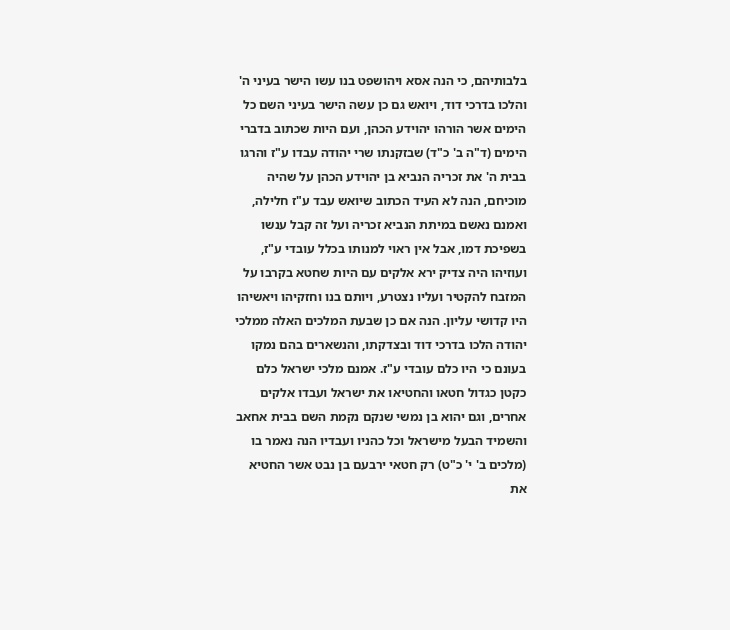בלבותיהם, כי הנה אסא ויהושפט בנו עשו הישר בעיני ה' והלכו בדרכי דוד, ויואש גם כן עשה הישר בעיני השם כל הימים אשר הורהו יהוידע הכהן, ועם היות שכתוב בדברי הימים (ד"ה ב' כ"ד) שבזקנתו שרי יהודה עבדו ע"ז והרגו בבית ה' את זכריה הנביא בן יהוידע הכהן על שהיה מוכיחם, הנה לא העיד הכתוב שיואש עבד ע"ז חלילה, ואמנם נאשם במיתת הנביא זכריה ועל זה קבל ענשו בשפיכת דמו, אבל אין ראוי למנותו בכלל עובדי ע"ז, ועוזיהו היה צדיק ירא אלקים עם היות שחטא בקרבו על המזבח להקטיר ועליו נצטרע, ויותם בנו וחזקיהו ויאשיהו היו קדושי עליון. הנה אם כן שבעת המלכים האלה ממלכי יהודה הלכו בדרכי דוד ובצדקתו, והנשארים בהם נמקו בעונם כי היו כלם עובדי ע"ז. אמנם מלכי ישראל כלם כקטן כגדול חטאו והחטיאו את ישראל ועבדו אלקים אחרים, וגם יהוא בן נמשי שנקם נקמת השם בבית אחאב והשמיד הבעל מישראל וכל כהניו ועבדיו הנה נאמר בו (מלכים ב' י' כ"ט) רק חטאי ירבעם בן נבט אשר החטיא את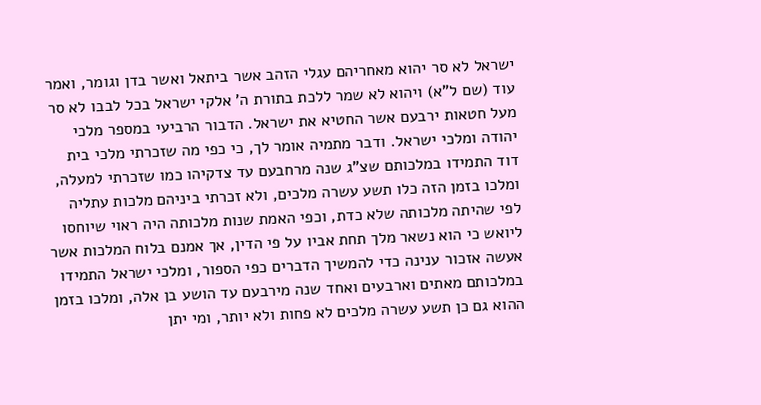ישראל לא סר יהוא מאחריהם עגלי הזהב אשר ביתאל ואשר בדן וגומר, ואמר עוד (שם ל"א) ויהוא לא שמר ללכת בתורת ה' אלקי ישראל בכל לבבו לא סר מעל חטאות ירבעם אשר החטיא את ישראל. הדבור הרביעי במספר מלכי יהודה ומלכי ישראל. ודבר מתמיה אומר לך, כי כפי מה שזכרתי מלכי בית דוד התמידו במלכותם שצ"ג שנה מרחבעם עד צדקיהו כמו שזכרתי למעלה, ומלכו בזמן הזה כלו תשע עשרה מלכים, ולא זכרתי ביניהם מלכות עתליה לפי שהיתה מלכותה שלא כדת, וכפי האמת שנות מלכותה היה ראוי שיוחסו ליואש כי הוא נשאר מלך תחת אביו על פי הדין, אך אמנם בלוח המלכות אשר אעשה אזכור ענינה כדי להמשיך הדברים כפי הספור, ומלכי ישראל התמידו במלכותם מאתים וארבעים ואחד שנה מירבעם עד הושע בן אלה, ומלכו בזמן ההוא גם כן תשע עשרה מלכים לא פחות ולא יותר, ומי יתן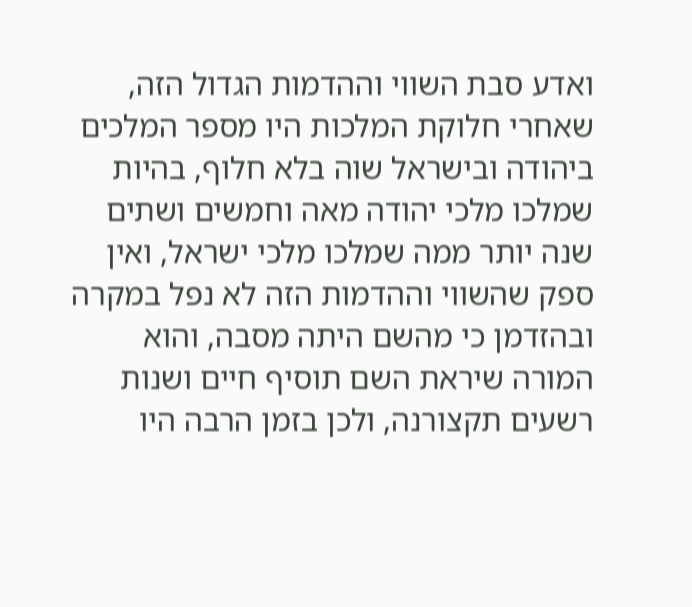ואדע סבת השווי וההדמות הגדול הזה, שאחרי חלוקת המלכות היו מספר המלכים ביהודה ובישראל שוה בלא חלוף, בהיות שמלכו מלכי יהודה מאה וחמשים ושתים שנה יותר ממה שמלכו מלכי ישראל, ואין ספק שהשווי וההדמות הזה לא נפל במקרה ובהזדמן כי מהשם היתה מסבה, והוא המורה שיראת השם תוסיף חיים ושנות רשעים תקצורנה, ולכן בזמן הרבה היו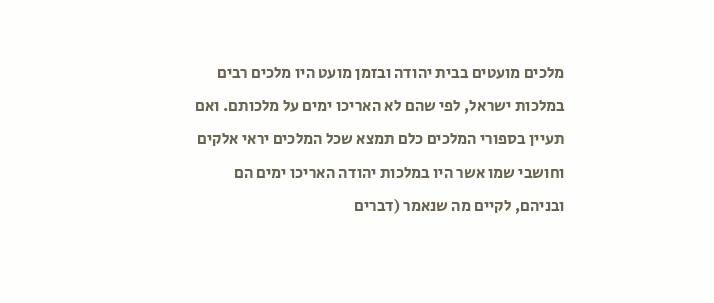מלכים מועטים בבית יהודה ובזמן מועט היו מלכים רבים במלכות ישראל, לפי שהם לא האריכו ימים על מלכותם. ואם תעיין בספורי המלכים כלם תמצא שכל המלכים יראי אלקים וחושבי שמו אשר היו במלכות יהודה האריכו ימים הם ובניהם, לקיים מה שנאמר (דברים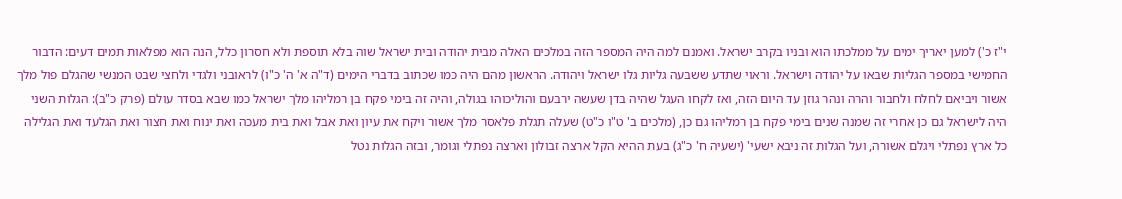י"ז כ') למען יאריך ימים על ממלכתו הוא ובניו בקרב ישראל. ואמנם למה היה המספר הזה במלכים האלה מבית יהודה ובית ישראל שוה בלא תוספת ולא חסרון כלל, הנה הוא מפלאות תמים דעים: הדבור החמישי במספר הגליות שבאו על יהודה וישראל. וראוי שתדע ששבעה גליות גלו ישראל ויהודה. הראשון מהם היה כמו שכתוב בדברי הימים (ד"ה א' ה' כ"ו) לראובני ולגדי ולחצי שבט המנשי שהגלם פול מלך אשור ויביאם לחלח ולחבור והרה ונהר גוזן עד היום הזה, ואז לקחו העגל שהיה בדן שעשה ירבעם והוליכוהו בגולה, והיה זה בימי פקח בן רמליהו מלך ישראל כמו שבא בסדר עולם (פרק כ"ב): הגלות השני היה לישראל גם כן אחרי זה שמנה שנים בימי פקח בן רמליהו גם כן, (מלכים ב' ט"ו כ"ט) שעלה תגלת פלאסר מלך אשור ויקח את עיון ואת אבל ואת בית מעכה ואת ינוח ואת חצור ואת הגלעד ואת הגלילה כל ארץ נפתלי ויגלם אשורה, ועל הגלות זה ניבא ישעי' (ישעיה ח' כ"ג) בעת ההיא הקל ארצה זבולון וארצה נפתלי וגומר, ובזה הגלות נטל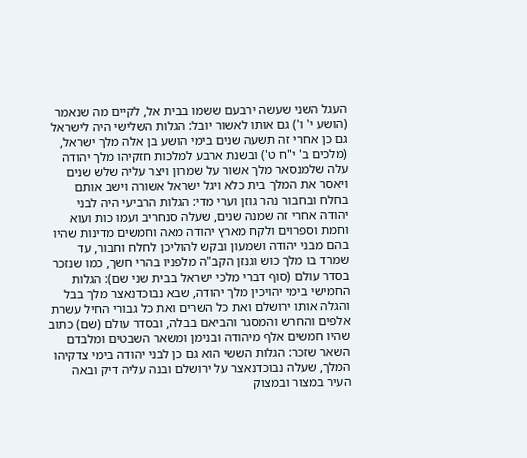העגל השני שעשה ירבעם ששמו בבית אל, לקיים מה שנאמר (הושע י' ו') גם אותו לאשור יובל: הגלות השלישי היה לישראל גם כן אחרי זה תשעה שנים בימי הושע בן אלה מלך ישראל, (מלכים ב' י"ח ט') ובשנת ארבע למלכות חזקיהו מלך יהודה עלה שלמנסאר מלך אשור על שמרון ויצר עליה שלש שנים ויאסר את המלך בית כלא ויגל ישראל אשורה וישב אותם בחלח ובחבור נהר גוזן וערי מדי: הגלות הרביעי היה לבני יהודה אחרי זה שמנה שנים, שעלה סנחריב ועמו כות ועוא וחמת וספרוים ולקח מארץ יהודה מאה וחמשים מדינות שהיו בהם מבני יהודה ושמעון ובקש להוליכן לחלח וחבור, עד שמרד בו מלך כוש וגנזן הקב"ה מלפניו בהרי חשך, כמו שנזכר בסדר עולם (סוף דברי מלכי ישראל בבית שני שם): הגלות החמישי בימי יהויכין מלך יהודה, שבא נבוכדנאצר מלך בבל והגלה אותו ירושלם ואת כל השרים ואת כל גבורי החיל עשרת אלפים והחרש והמסגר והביאם בבלה, ובסדר עולם (שם) כתוב שהיו חמשים אלף מיהודה ובנימן ומשאר השבטים ומלבדם השאר שזכר: הגלות הששי הוא גם כן לבני יהודה בימי צדקיהו המלך, שעלה נבוכדנאצר על ירושלם ובנה עליה דיק ובאה העיר במצור ובמצוק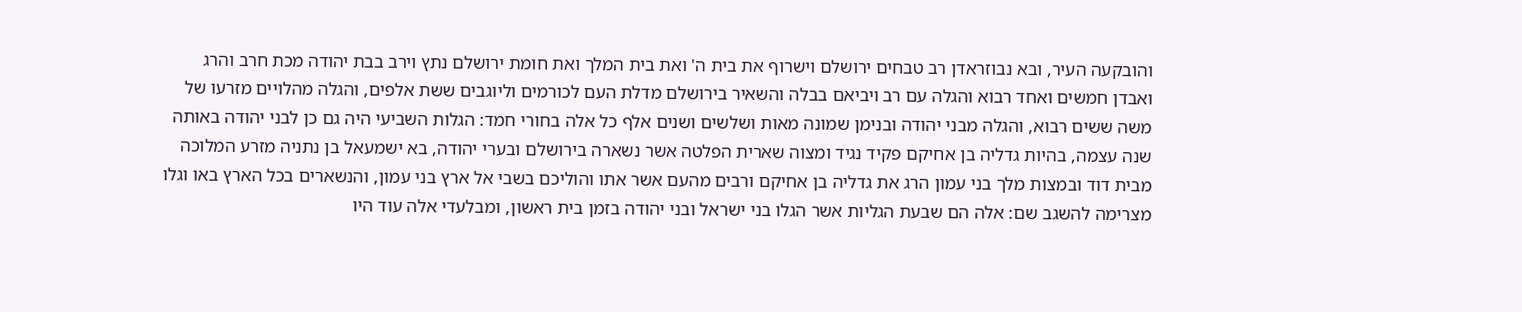והובקעה העיר, ובא נבוזראדן רב טבחים ירושלם וישרוף את בית ה' ואת בית המלך ואת חומת ירושלם נתץ וירב בבת יהודה מכת חרב והרג ואבדן חמשים ואחד רבוא והגלה עם רב ויביאם בבלה והשאיר בירושלם מדלת העם לכורמים וליוגבים ששת אלפים, והגלה מהלויים מזרעו של משה ששים רבוא, והגלה מבני יהודה ובנימן שמונה מאות ושלשים ושנים אלף כל אלה בחורי חמד: הגלות השביעי היה גם כן לבני יהודה באותה שנה עצמה, בהיות גדליה בן אחיקם פקיד נגיד ומצוה שארית הפלטה אשר נשארה בירושלם ובערי יהודה, בא ישמעאל בן נתניה מזרע המלוכה מבית דוד ובמצות מלך בני עמון הרג את גדליה בן אחיקם ורבים מהעם אשר אתו והוליכם בשבי אל ארץ בני עמון, והנשארים בכל הארץ באו וגלו מצרימה להשגב שם: אלה הם שבעת הגליות אשר הגלו בני ישראל ובני יהודה בזמן בית ראשון, ומבלעדי אלה עוד היו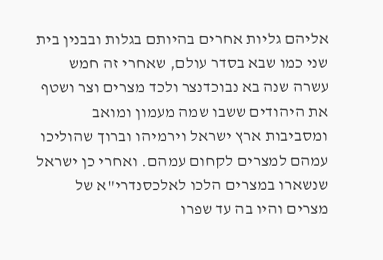אליהם גליות אחרים בהיותם בגלות ובבנין בית שני כמו שבא בסדר עולם, שאחרי זה חמש עשרה שנה בא נבוכדנצר ולכד מצרים וצר ושטף את היהודים ששבו שמה מעמון ומואב ומסביבות ארץ ישראל וירמיהו וברוך שהוליכו עמהם למצרים לקחום עמהם. ואחרי כן ישראל שנשארו במצרים הלכו לאלכסנדרי"א של מצרים והיו בה עד שפרו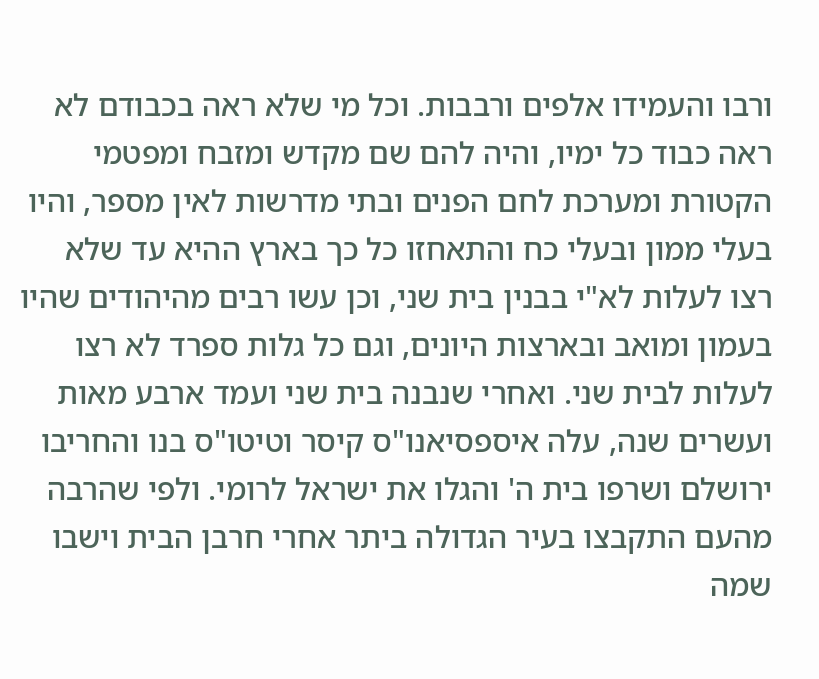ורבו והעמידו אלפים ורבבות. וכל מי שלא ראה בכבודם לא ראה כבוד כל ימיו, והיה להם שם מקדש ומזבח ומפטמי הקטורת ומערכת לחם הפנים ובתי מדרשות לאין מספר, והיו בעלי ממון ובעלי כח והתאחזו כל כך בארץ ההיא עד שלא רצו לעלות לא"י בבנין בית שני, וכן עשו רבים מהיהודים שהיו בעמון ומואב ובארצות היונים, וגם כל גלות ספרד לא רצו לעלות לבית שני. ואחרי שנבנה בית שני ועמד ארבע מאות ועשרים שנה, עלה איספסיאנו"ס קיסר וטיטו"ס בנו והחריבו ירושלם ושרפו בית ה' והגלו את ישראל לרומי. ולפי שהרבה מהעם התקבצו בעיר הגדולה ביתר אחרי חרבן הבית וישבו שמה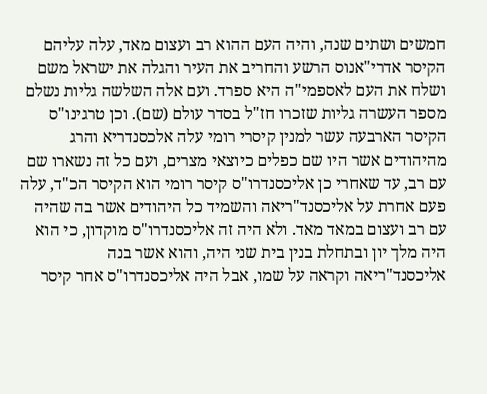חמשים ושתים שנה, והיה העם ההוא רב ועצום מאד, עלה עליהם הקיסר אדרי"אנוס הרשע והחריב את העיר והגלה את ישראל משם ושלח את העם לאספמי"ה היא ספרד. ועם אלה השלשה גליות נשלם מספר העשרה גליות שזכרו חז"ל בסדר עולם (שם). וכן טרגינו"ס הקיסר הארבעה עשר למנין קיסרי רומי עלה אלכסנדריא והרג מהיהודים אשר היו שם כפלים כיוצאי מצרים, ועם כל זה נשארו שם עם רב, עד שאחרי כן אליכסנדרו"ס קיסר רומי הוא הקיסר הכ"ד, עלה פעם אחרת על אליכסנד"ריאה והשמיד כל היהודים אשר בה שהיה עם רב ועצום במאד מאד. ולא היה זה אליכסנדרו"ס מוקדון, כי הוא היה מלך יון ובתחלת בנין בית שני היה, והוא אשר בנה אליכסנד"ריאה וקראה על שמו, אבל היה אליכסנדרו"ס אחר קיסר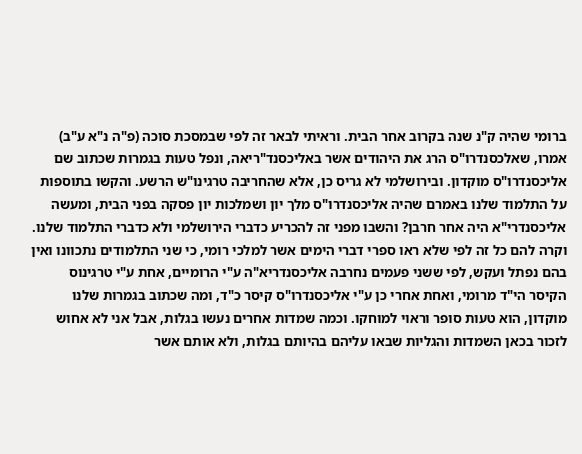ברומי שהיה ק"נ שנה בקרוב אחר הבית. וראיתי לבאר זה לפי שבמסכת סוכה (פ"ה נ"א ע"ב) אמרו, שאלכסנדרו"ס הרג את היהודים אשר באליכסנד"ריאה, ונפל טעות בגמרות שכתוב שם אליכסנדרו"ס מוקדון. ובירושלמי לא גריס כן, אלא שהחריבה טרגינו"ש הרשע. והקשו בתוספות על התלמוד שלנו באמרם שהיה אליכסנדרו"ס מלך יון ושמלכות יון פסקה בפני הבית, ומעשה אליכסנדרי"א היה אחר חרבן? והשבו מפני זה להכריע כדברי הירושלמי ולא כדברי התלמוד שלנו. וקרה להם כל זה לפי שלא ראו ספרי דברי הימים אשר למלכי רומי, כי שני התלמודים נתכוונו ואין בהם נפתל ועקש, לפי ששני פעמים נחרבה אליכסנדריא"ה ע"י הרומיים, אחת ע"י טרגינוס הקיסר הי"ד מרומי, ואחת אחרי כן ע"י אליכסנדרו"ס קיסר כ"ד, ומה שכתוב בגמרות שלנו מוקדון, הוא טעות סופר וראוי למוחקו. וכמה שמדות אחרים נעשו בגלות, אבל אני לא אחוש לזכור בכאן השמדות והגליות שבאו עליהם בהיותם בגלות, ולא אותם אשר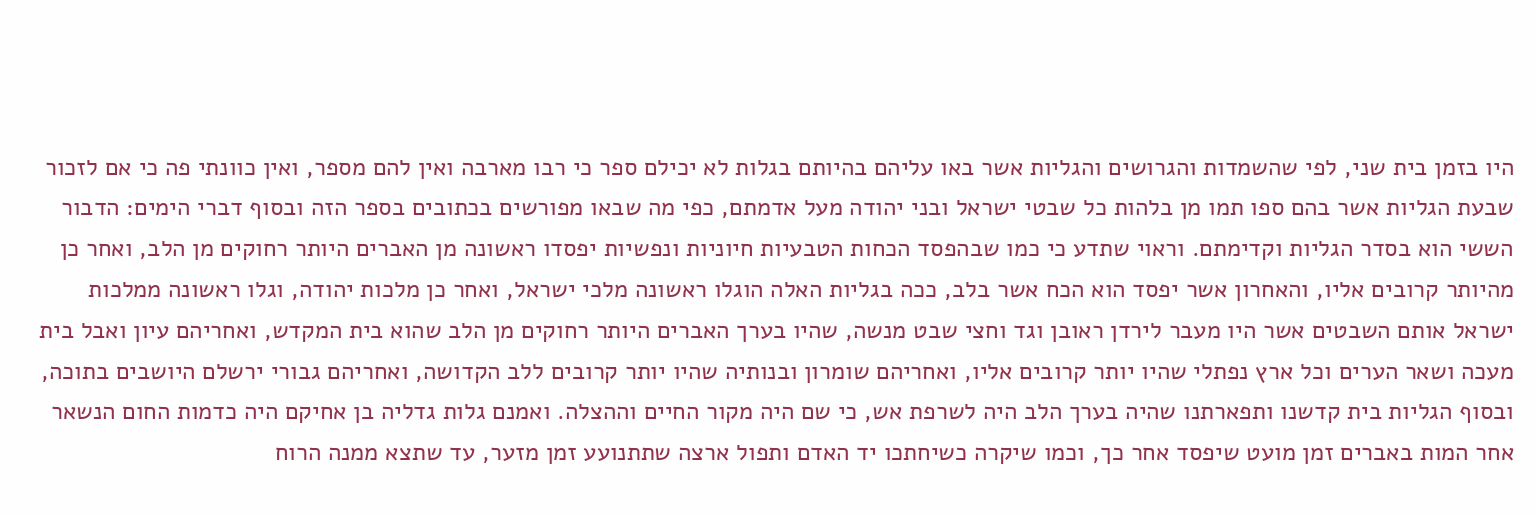היו בזמן בית שני, לפי שהשמדות והגרושים והגליות אשר באו עליהם בהיותם בגלות לא יכילם ספר כי רבו מארבה ואין להם מספר, ואין כוונתי פה כי אם לזכור שבעת הגליות אשר בהם ספו תמו מן בלהות כל שבטי ישראל ובני יהודה מעל אדמתם, כפי מה שבאו מפורשים בכתובים בספר הזה ובסוף דברי הימים: הדבור הששי הוא בסדר הגליות וקדימתם. וראוי שתדע כי כמו שבהפסד הכחות הטבעיות חיוניות ונפשיות יפסדו ראשונה מן האברים היותר רחוקים מן הלב, ואחר כן מהיותר קרובים אליו, והאחרון אשר יפסד הוא הכח אשר בלב, ככה בגליות האלה הוגלו ראשונה מלכי ישראל, ואחר כן מלכות יהודה, וגלו ראשונה ממלכות ישראל אותם השבטים אשר היו מעבר לירדן ראובן וגד וחצי שבט מנשה, שהיו בערך האברים היותר רחוקים מן הלב שהוא בית המקדש, ואחריהם עיון ואבל בית מעכה ושאר הערים וכל ארץ נפתלי שהיו יותר קרובים אליו, ואחריהם שומרון ובנותיה שהיו יותר קרובים ללב הקדושה, ואחריהם גבורי ירשלם היושבים בתוכה, ובסוף הגליות בית קדשנו ותפארתנו שהיה בערך הלב היה לשרפת אש, כי שם היה מקור החיים וההצלה. ואמנם גלות גדליה בן אחיקם היה כדמות החום הנשאר אחר המות באברים זמן מועט שיפסד אחר כך, וכמו שיקרה כשיחתכו יד האדם ותפול ארצה שתתנועע זמן מזער, עד שתצא ממנה הרוח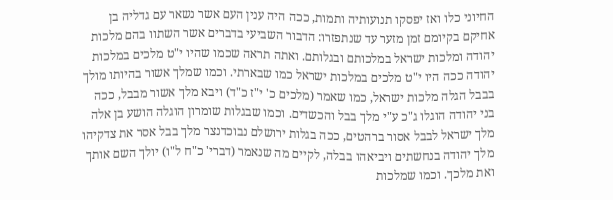החיוני כלו ואז יפסקו תנועותיה ותמות, ככה היה ענין העם אשר נשאר עם גדליה בן אחיקם בקיומם זמן מזער עד שנתפזרו: הדבור השביעי בדברים אשר השתוו בהם מלכות יהודה ומלכות ישראל במלכותם ובגלותם. ואתה תראה שכמו שהיו י"ט מלכים במלכות יהודה ככה היו י"ט מלכים במלכות ישראל כמו שבארתי. וכמו שמלך אשור בהיותו מולך בבבל הגלה מלכות ישראל, כמו שאמר (מלכים כ' י"ז כ"ד) ויבא מלך אשור מבבל, ככה בני יהודה הוגלו ג"כ ע"י מלך בבל והכשדים. וכמו שבגלות שומרון הוגלה הושע בן אלה מלך ישראל לבבל אסור ברהטים, ככה בגלות ירושלם נבוכדנצר מלך בבל אסר את צדקיהו מלך יהודה בנחשתים ויביאהו בבלה, לקיים מה שנאמר (דברי' כ"ח ל"ו) יולך השם אותך ואת מלכך. וכמו שמלכות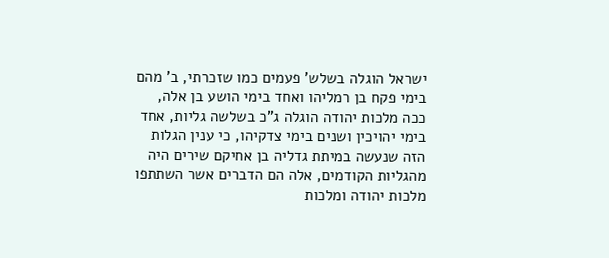ישראל הוגלה בשלש' פעמים כמו שזכרתי, ב' מהם בימי פקח בן רמליהו ואחד בימי הושע בן אלה, ככה מלכות יהודה הוגלה ג"כ בשלשה גליות, אחד בימי יהויכין ושנים בימי צדקיהו, כי ענין הגלות הזה שנעשה במיתת גדליה בן אחיקם שירים היה מהגליות הקודמים, אלה הם הדברים אשר השתתפו מלכות יהודה ומלכות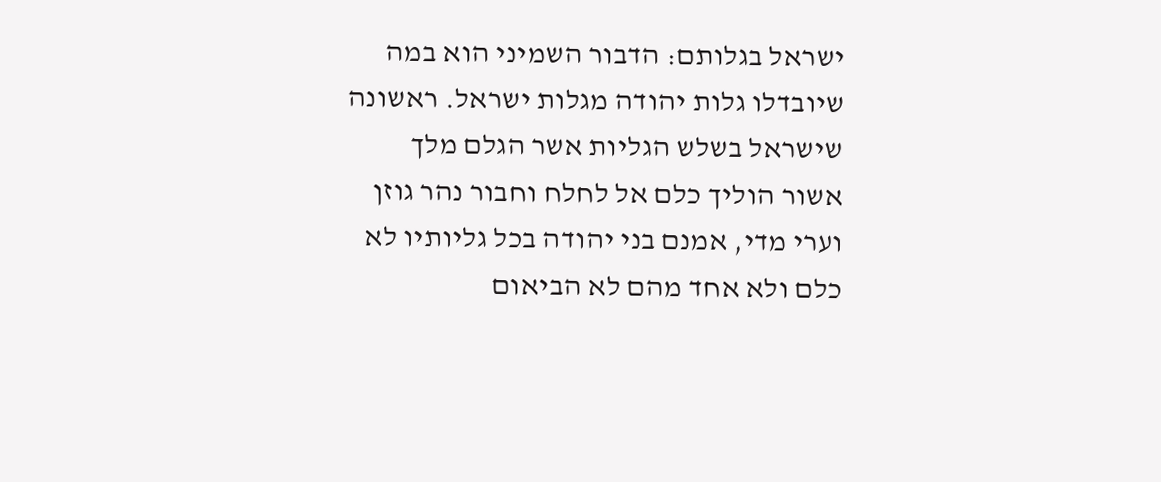ישראל בגלותם: הדבור השמיני הוא במה שיובדלו גלות יהודה מגלות ישראל. ראשונה שישראל בשלש הגליות אשר הגלם מלך אשור הוליך כלם אל לחלח וחבור נהר גוזן וערי מדי, אמנם בני יהודה בכל גליותיו לא כלם ולא אחד מהם לא הביאום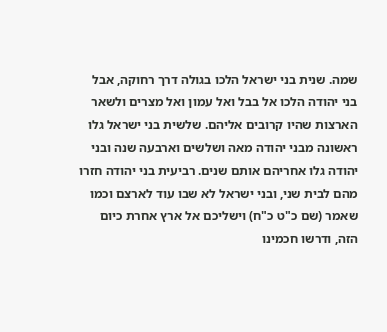שמה. שנית בני ישראל הלכו בגולה דרך רחוקה, אבל בני יהודה הלכו אל בבל ואל עמון ואל מצרים ולשאר הארצות שהיו קרובים אליהם. שלשית בני ישראל גלו ראשונה מבני יהודה מאה ושלשים וארבעה שנה ובני יהודה גלו אחריהם אותם שנים. רביעית בני יהודה חזרו מהם לבית שני, ובני ישראל לא שבו עוד לארצם וכמו שאמר (שם כ"ט כ"ח) וישליכם אל ארץ אחרת כיום הזה, ודרשו חכמינו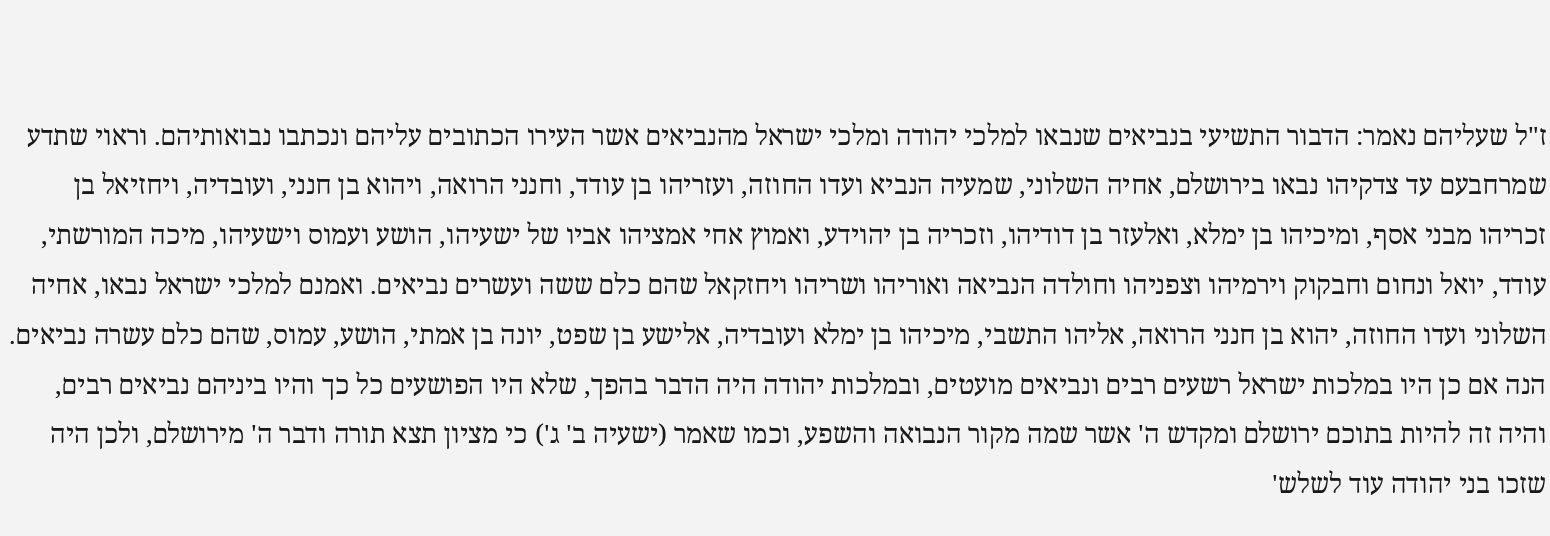ז"ל שעליהם נאמר: הדבור התשיעי בנביאים שנבאו למלכי יהודה ומלכי ישראל מהנביאים אשר העירו הכתובים עליהם ונכתבו נבואותיהם. וראוי שתדע שמרחבעם עד צדקיהו נבאו בירושלם, אחיה השלוני, שמעיה הנביא ועדו החוזה, ועזריהו בן עודד, וחנני הרואה, ויהוא בן חנני, ועובדיה, ויחזיאל בן זכריהו מבני אסף, ומיכיהו בן ימלא, ואלעזר בן דודיהו, וזכריה בן יהוידע, ואמוץ אחי אמציהו אביו של ישעיהו, הושע ועמוס וישעיהו, מיכה המורשתי, עודד, יואל ונחום וחבקוק וירמיהו וצפניהו וחולדה הנביאה ואוריהו ושריהו ויחזקאל שהם כלם ששה ועשרים נביאים. ואמנם למלכי ישראל נבאו, אחיה השלוני ועדו החוזה, יהוא בן חנני הרואה, אליהו התשבי, מיכיהו בן ימלא ועובדיה, אלישע בן שפט, יונה בן אמתי, הושע, עמוס, שהם כלם עשרה נביאים. הנה אם כן היו במלכות ישראל רשעים רבים ונביאים מועטים, ובמלכות יהודה היה הדבר בהפך, שלא היו הפושעים כל כך והיו ביניהם נביאים רבים, והיה זה להיות בתוכם ירושלם ומקדש ה' אשר שמה מקור הנבואה והשפע, וכמו שאמר (ישעיה ב' ג') כי מציון תצא תורה ודבר ה' מירושלם, ולכן היה שזכו בני יהודה עוד לשלש'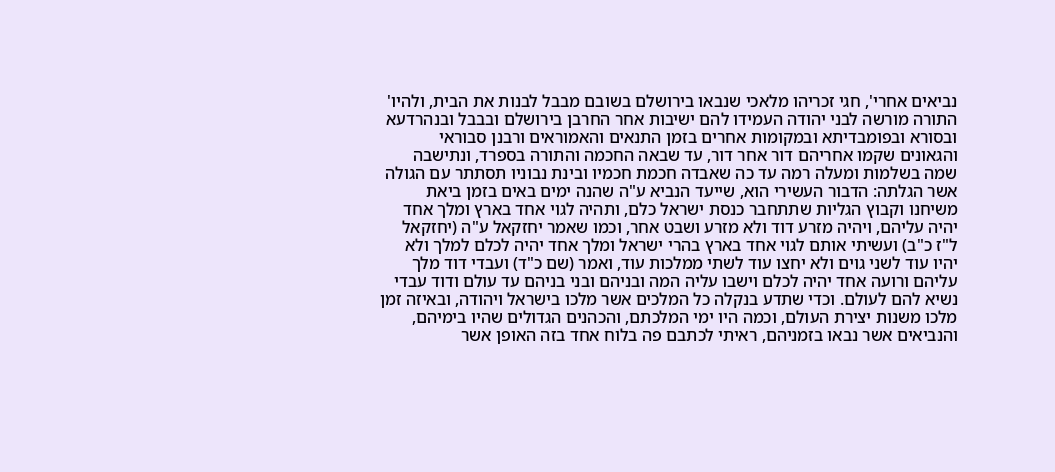נביאים אחרי', חגי זכריהו מלאכי שנבאו בירושלם בשובם מבבל לבנות את הבית, ולהיו' התורה מורשה לבני יהודה העמידו להם ישיבות אחר החרבן בירושלם ובבבל ובנהרדעא ובסורא ובפומבדיתא ובמקומות אחרים בזמן התנאים והאמוראים ורבנן סבוראי והגאונים שקמו אחריהם דור אחר דור, עד שבאה החכמה והתורה בספרד, ונתישבה שמה בשלמות ומעלה רמה עד כה שאבדה חכמת חכמיו ובינת נבוניו תסתתר עם הגולה אשר הגלתה: הדבור העשירי הוא, שייעד הנביא ע"ה שהנה ימים באים בזמן ביאת משיחנו וקבוץ הגליות שתתחבר כנסת ישראל כלם, ותהיה לגוי אחד בארץ ומלך אחד יהיה עליהם, ויהיה מזרע דוד ולא מזרע ושבט אחר, וכמו שאמר יחזקאל ע"ה (יחזקאל ל"ז כ"ב) ועשיתי אותם לגוי אחד בארץ בהרי ישראל ומלך אחד יהיה לכלם למלך ולא יהיו עוד לשני גוים ולא יחצו עוד לשתי ממלכות עוד, ואמר (שם כ"ד) ועבדי דוד מלך עליהם ורועה אחד יהיה לכלם וישבו עליה המה ובניהם ובני בניהם עד עולם ודוד עבדי נשיא להם לעולם. וכדי שתדע בנקלה כל המלכים אשר מלכו בישראל ויהודה, ובאיזה זמן מלכו משנות יצירת העולם, וכמה היו ימי המלכתם, והכהנים הגדולים שהיו בימיהם, והנביאים אשר נבאו בזמניהם, ראיתי לכתבם פה בלוח אחד בזה האופן אשר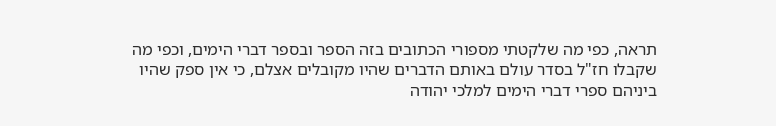תראה, כפי מה שלקטתי מספורי הכתובים בזה הספר ובספר דברי הימים, וכפי מה שקבלו חז"ל בסדר עולם באותם הדברים שהיו מקובלים אצלם, כי אין ספק שהיו ביניהם ספרי דברי הימים למלכי יהודה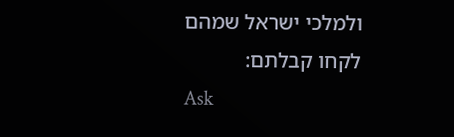ולמלכי ישראל שמהם לקחו קבלתם:
Ask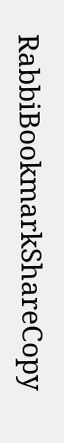RabbiBookmarkShareCopy